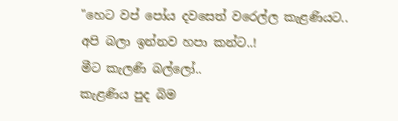"හෙට වප් පෝය දවසෙත් වරෙල්ල කැළණියට..
අපි බලා ඉන්නව හපා කන්ට..!
මීට කැලණි බල්ලෝ..
කැළණිය පුද බිම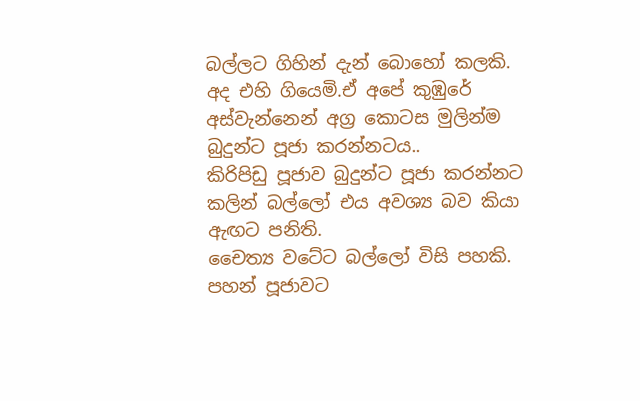බල්ලට ගිහින් දැන් බොහෝ කලකි.
අද එහි ගියෙමි.ඒ අපේ කුඹුරේ අස්වැන්නෙන් අග්‍ර කොටස මුලින්ම බුදුන්ට පූජා කරන්නටය..
කිරිපිඩු පූජාව බුදුන්ට පූජා කරන්නට කලින් බල්ලෝ එය අවශ්‍ය බව කියා ඇඟට පනිති.
චෛත්‍ය වටේට බල්ලෝ විසි පහකි.
පහන් පූජාවට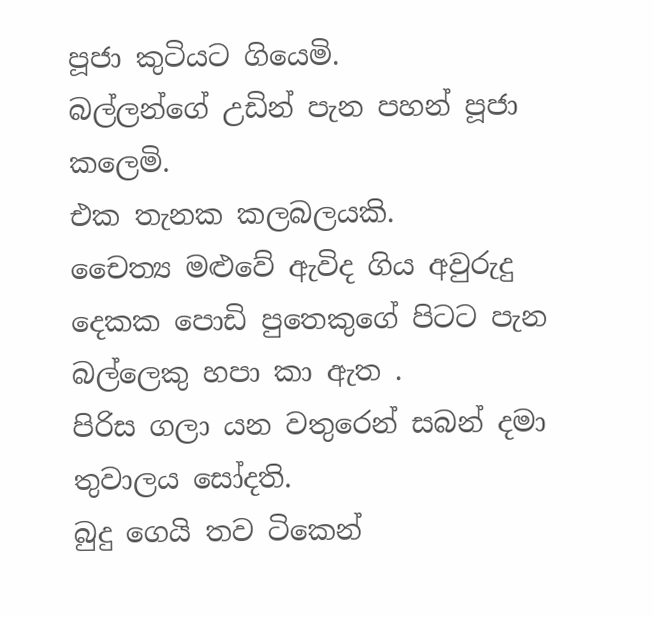පූජා කුටියට ගියෙමි.
බල්ලන්ගේ උඩින් පැන පහන් පූජා කලෙමි.
එක තැනක කලබලයකි.
චෛත්‍ය මළුවේ ඇවිද ගිය අවුරුදු දෙකක පොඩි පුතෙකුගේ පිටට පැන බල්ලෙකු හපා කා ඇත .
පිරිස ගලා යන වතුරෙන් සබන් දමා තුවාලය සෝදති.
බුදු ගෙයි තව ටිකෙන්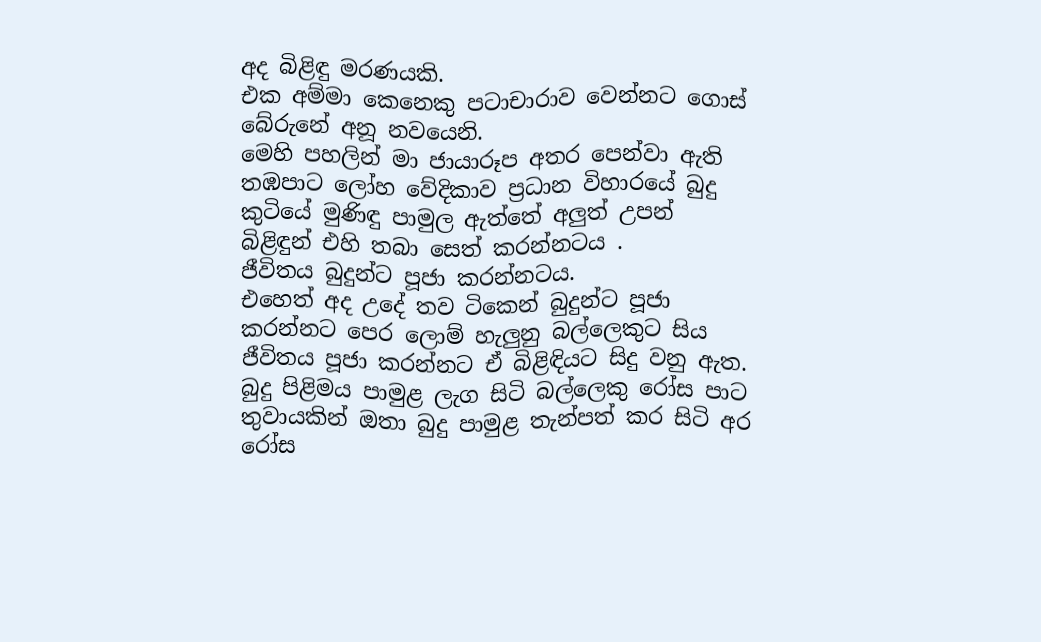අද බිළිඳු මරණයකි.
එක අම්මා කෙනෙකු පටාචාරාව වෙන්නට ගොස් බේරුනේ අනූ නවයෙනි.
මෙහි පහලින් මා ජායාරූප අතර පෙන්වා ඇති තඹපාට ලෝහ වේදිකාව ප්‍රධාන විහාරයේ බුදු කුටියේ මුණිඳු පාමුල ඇත්තේ අලුත් උපන් බිළිඳුන් එහි තබා සෙත් කරන්නටය .
ජීවිතය බුදුන්ට පූජා කරන්නටය.
එහෙත් අද උදේ තව ටිකෙන් බුදුන්ට පූජා කරන්නට පෙර ලොම් හැලුනු බල්ලෙකුට සිය ජීවිතය පූජා කරන්නට ඒ බිළිඳියට සිදු වනු ඇත.
බුදු පිළිමය පාමුළ ලැග සිටි බල්ලෙකු රෝස පාට තුවායකින් ඔතා බුදු පාමුළ තැන්පත් කර සිටි අර රෝස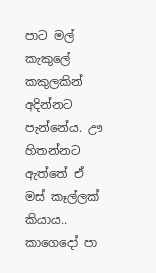පාට මල් කැකුලේ කකුලකින් අදින්නට පැන්නේය. ඌ හිතන්නට ඇත්තේ ඒ මස් කෑල්ලක් කියාය..
කාගෙදෝ පා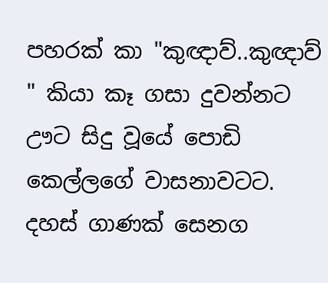පහරක් කා "කුඥාව්..කුඥාව් " කියා කෑ ගසා දුවන්නට ඌට සිදු වූයේ පොඩි කෙල්ලගේ වාසනාවටට.
දහස් ගාණක් සෙනග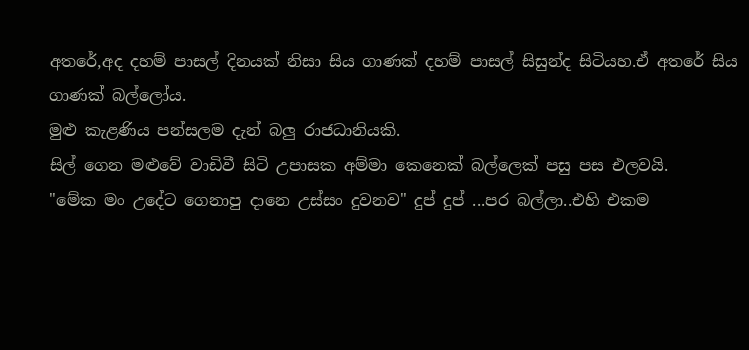අතරේ,අද දහම් පාසල් දිනයක් නිසා සිය ගාණක් දහම් පාසල් සිසුන්ද සිටියහ.ඒ අතරේ සිය ගාණක් බල්ලෝය.
මුළු කැළණිය පන්සලම දැන් බලු රාජධානියකි.
සිල් ගෙන මළුවේ වාඩිවී සිටි උපාසක අම්මා කෙනෙක් බල්ලෙක් පසු පස එලවයි.
"මේක මං උදේට ගෙනාපු දානෙ උස්සං දුවනව" දුප් දුප් ...පර බල්ලා..එහි එකම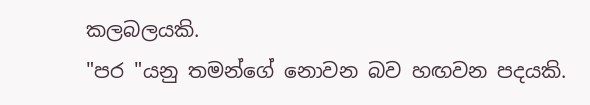කලබලයකි.
"පර "යනු තමන්ගේ නොවන බව හඟවන පදයකි.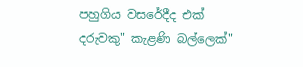පහුගිය වසරේදීද එක් දරුවකු" කැළණි බල්ලෙක්"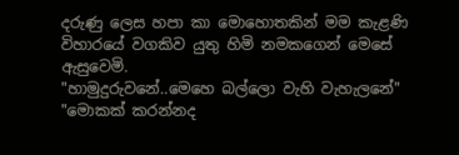දරුණු ලෙස හපා කා මොහොතකින් මම කැළණි විහාරයේ වගකිව යුතු හිමි නමකගෙන් මෙසේ ඇසුවෙමි.
"හාමුදුරුවනේ..මෙහෙ බල්ලො වැහි වැහැලනේ"
"මොකක් කරන්නද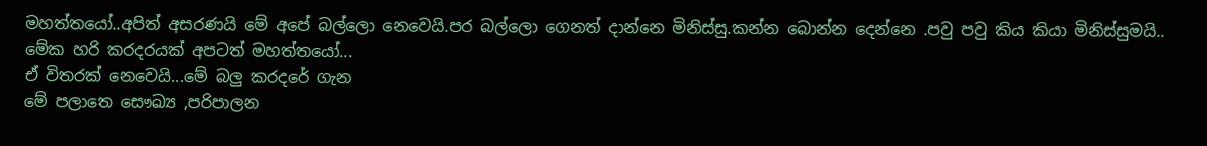මහත්තයෝ..අපිත් අසරණයි මේ අපේ බල්ලො නෙවෙයි.පර බල්ලො ගෙනත් දාන්නෙ මිනිස්සු.කන්න බොන්න දෙන්නෙ .පවු පවු කිය කියා මිනිස්සුමයි.. මේක හරි කරදරයක් අපටත් මහත්තයෝ...
ඒ විතරක් නෙවෙයි...මේ බලු කරදරේ ගැන
මේ පලාතෙ සෞඛ්‍ය ,පරිපාලන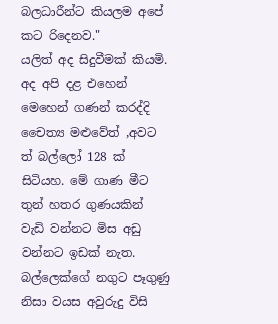බලධාරීන්ට කියලම අපේ කට රිදෙනව."
යලිත් අද සිදුවීමක් කියමි.
අද අපි දළ එහෙන් මෙහෙන් ගණන් කරද්දි චෛත්‍ය මළුවේත් ,අවට ත් බල්ලෝ 128 ක් සිටියහ. මේ ගාණ මීට තුන් හතර ගුණයකින් වැඩි වන්නට මිස අඩු වන්නට ඉඩක් නැත.
බල්ලෙක්ගේ නගුට පෑගුණු නිසා වයස අවුරුදු විසි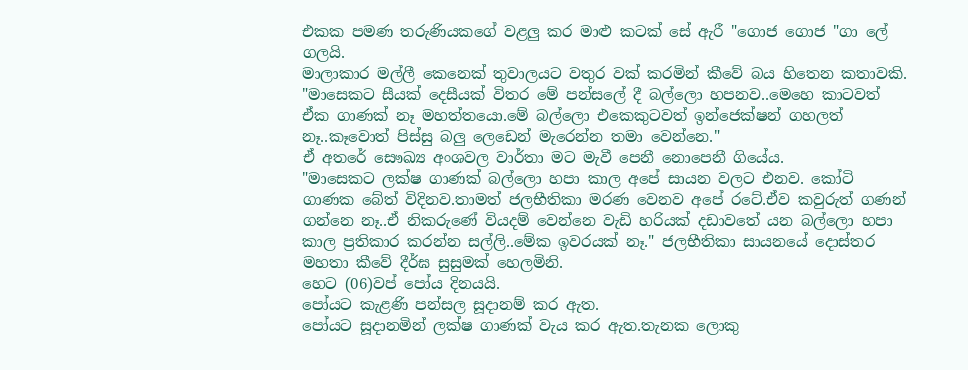එකක පමණ තරුණියකගේ වළලු කර මාළු කටක් සේ ඇරී "ගොජ ගොජ "ගා ලේ ගලයි.
මාලාකාර මල්ලී කෙනෙක් තුවාලයට වතුර වක් කරමින් කීවේ බය හිතෙන කතාවකි.
"මාසෙකට සීයක් දෙසීයක් විතර මේ පන්සලේ දී බල්ලො හපනව..මෙහෙ කාටවත් ඒක ගාණක් නෑ මහත්තයො.මේ බල්ලො එකෙකුටවත් ඉන්ජෙක්ෂන් ගහලත් නෑ..කෑවොත් පිස්සු බලු ලෙඩෙන් මැරෙන්න තමා වෙන්නෙ."
ඒ අතරේ සෞඛ්‍ය අංශවල වාර්තා මට මැවී පෙනී නොපෙනී ගියේය.
"මාසෙකට ලක්ෂ ගාණක් බල්ලො හපා කාල අපේ සායන වලට එනව. කෝටි ගාණක බේත් විදිනව.තාමත් ජලභීතිකා මරණ වෙනව අපේ රටේ.ඒව කවුරුත් ගණන් ගන්නෙ නෑ..ඒ නිකරුණේ වියදම් වෙන්නෙ වැඩි හරියක් දඩාවතේ යන බල්ලො හපා කාල ප්‍රතිකාර කරන්න සල්ලි..මේක ඉවරයක් නෑ." ජලභීතිකා සායනයේ දොස්තර මහතා කීවේ දීර්ඝ සුසුමක් හෙලමිනි.
හෙට (06)වප් පෝය දිනයයි.
පෝයට කැළණි පන්සල සූදානම් කර ඇත.
පෝයට සූදානමින් ලක්ෂ ගාණක් වැය කර ඇත.තැනක ලොකු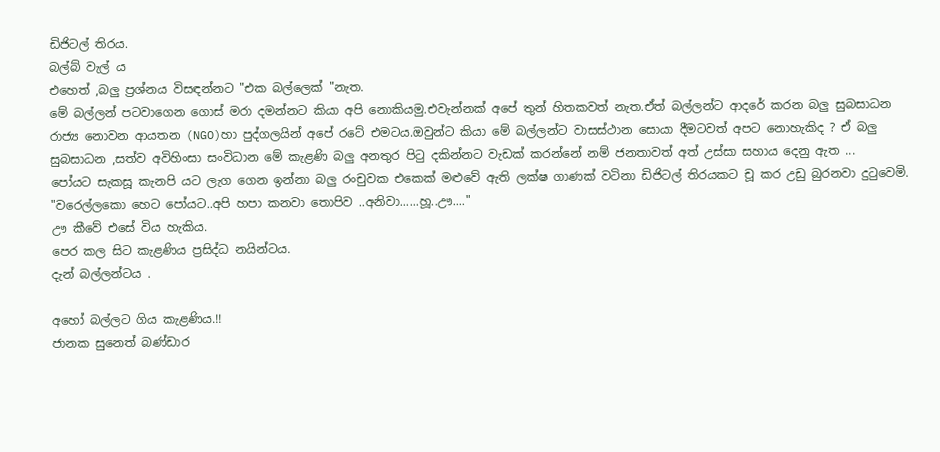ඩිජිටල් තිරය.
බල්බ් වැල්‍ ය
එහෙත් ,බලු ප්‍රශ්නය විසඳන්නට "එක බල්ලෙක් "නැත.
මේ බල්ලන් පටවාගෙන ගොස් මරා දමන්නට කියා අපි නොකියමු.එවැන්නක් අපේ තුන් හිතකවත් නැත.ඒත් බල්ලන්ට ආදරේ කරන බලු සුබසාධන රාජ්‍ය නොවන ආයතන (NGO)හා පුද්ගලයින් අපේ රටේ එමටය.ඔවුන්ට කියා මේ බල්ලන්ට වාසස්ථාන සොයා දීමටවත් අපට නොහැකිද ? ඒ බලු සුබසාධන ,සත්ව අවිහිංසා සංවිධාන මේ කැළණි බලු අනතුර පිටු දකින්නට වැඩක් කරන්නේ නම් ජනතාවත් අත් උස්සා සහාය දෙනු ඇත ...
පෝයට සැකසූ කැනපි යට ලැග ගෙන ඉන්නා බලු රංචුවක එකෙක් මළුවේ ඇති ලක්ෂ ගාණක් වටිනා ඩිජිටල් තිරයකට චූ කර උඩු බුරනවා දුටුවෙමි.
"වරෙල්ලකො හෙට පෝයට..අපි හපා කනවා තොපිව ..අනිවා......හූ..ඌ...."
ඌ කීවේ එසේ විය හැකිය.
පෙර කල සිට කැළණිය ප්‍රසිද්ධ නයින්ටය.
දැන් බල්ලන්ටය .

අහෝ බල්ලට ගිය කැළණිය.!!
ජානක සුනෙත් බණ්ඩාර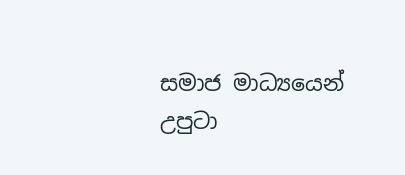සමාජ මාධ්‍යයෙන් උපුටා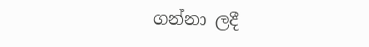ගන්නා ලදී